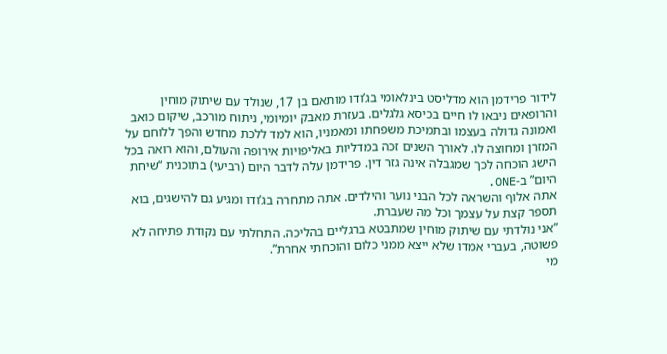לידור פרידמן הוא מדליסט בינלאומי בג’ודו מותאם בן 17, שנולד עם שיתוק מוחין והרופאים ניבאו לו חיים בכיסא גלגלים. בעזרת מאבק יומיומי, ניתוח מורכב, שיקום כואב ואמונה גדולה בעצמו ובתמיכת משפחתו ומאמניו, הוא למד ללכת מחדש והפך ללוחם על המזרן ומחוצה לו. לאורך השנים זכה במדליות באליפויות אירופה והעולם, והוא רואה בכל הישג הוכחה לכך שמגבלה אינה גזר דין. פרידמן עלה לדבר היום (רביעי) בתוכנית “שיחת היום” ב-ONE.
אתה אלוף והשראה לכל הבני נוער והילדים. אתה מתחרה בג’ודו ומגיע גם להישגים, בוא תספר קצת על עצמך וכל מה שעברת.
”אני נולדתי עם שיתוק מוחין שמתבטא ברגליים בהליכה. התחלתי עם נקודת פתיחה לא פשוטה, בעברי אמדו שלא ייצא ממני כלום והוכחתי אחרת”.
מי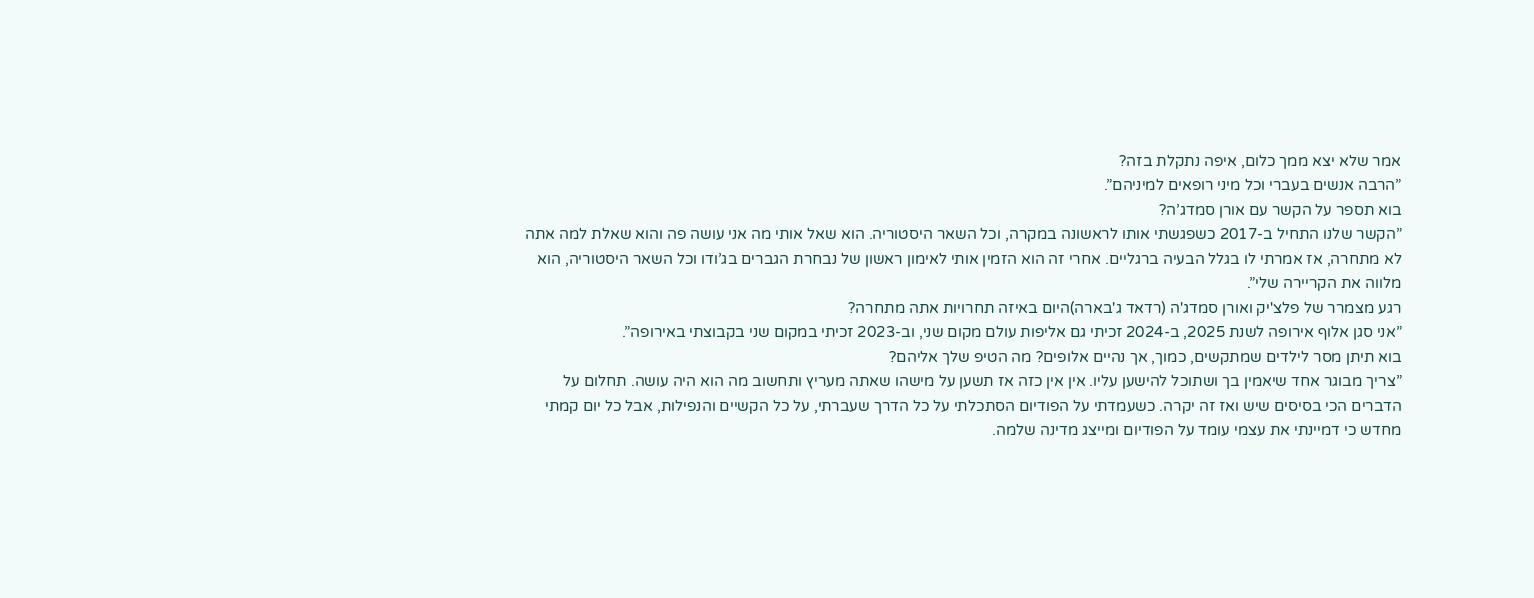אמר שלא יצא ממך כלום, איפה נתקלת בזה?
”הרבה אנשים בעברי וכל מיני רופאים למיניהם”.
בוא תספר על הקשר עם אורן סמדג’ה?
”הקשר שלנו התחיל ב-2017 כשפגשתי אותו לראשונה במקרה, וכל השאר היסטוריה. הוא שאל אותי מה אני עושה פה והוא שאלת למה אתה לא מתחרה, אז אמרתי לו בגלל הבעיה ברגליים. אחרי זה הוא הזמין אותי לאימון ראשון של נבחרת הגברים בג’ודו וכל השאר היסטוריה, הוא מלווה את הקריירה שלי”.
רגע מצמרר של פלצ'יק ואורן סמדג'ה (רדאד ג'בארה)היום באיזה תחרויות אתה מתחרה?
”אני סגן אלוף אירופה לשנת 2025, ב-2024 זכיתי גם אליפות עולם מקום שני, וב-2023 זכיתי במקום שני בקבוצתי באירופה”.
בוא תיתן מסר לילדים שמתקשים, כמוך, אך נהיים אלופים? מה הטיפ שלך אליהם?
”צריך מבוגר אחד שיאמין בך ושתוכל להישען עליו. אין אין כזה אז תשען על מישהו שאתה מעריץ ותחשוב מה הוא היה עושה. תחלום על הדברים הכי בסיסים שיש ואז זה יקרה. כשעמדתי על הפודיום הסתכלתי על כל הדרך שעברתי, על כל הקשיים והנפילות, אבל כל יום קמתי מחדש כי דמיינתי את עצמי עומד על הפודיום ומייצג מדינה שלמה.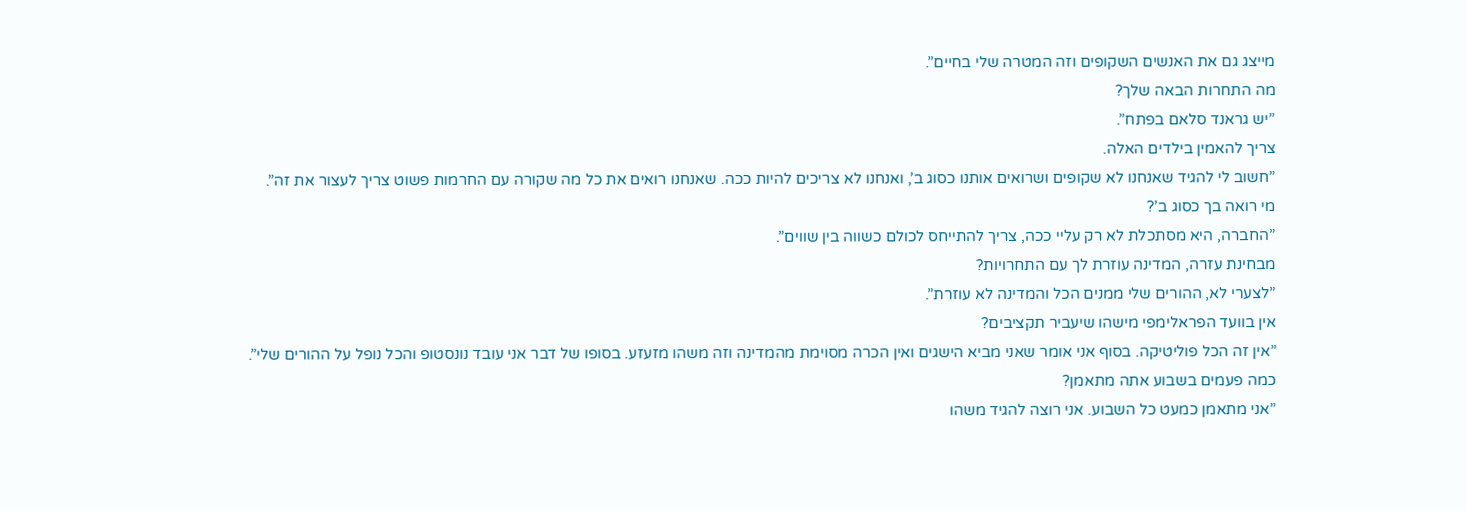מייצג גם את האנשים השקופים וזה המטרה שלי בחיים”.
מה התחרות הבאה שלך?
”יש גראנד סלאם בפתח”.
צריך להאמין בילדים האלה.
”חשוב לי להגיד שאנחנו לא שקופים ושרואים אותנו כסוג ב’, ואנחנו לא צריכים להיות ככה. שאנחנו רואים את כל מה שקורה עם החרמות פשוט צריך לעצור את זה”.
מי רואה בך כסוג ב’?
”החברה, היא מסתכלת לא רק עליי ככה, צריך להתייחס לכולם כשווה בין שווים”.
מבחינת עזרה, המדינה עוזרת לך עם התחרויות?
”לצערי לא, ההורים שלי ממנים הכל והמדינה לא עוזרת”.
אין בוועד הפראלימפי מישהו שיעביר תקציבים?
”אין זה הכל פוליטיקה. בסוף אני אומר שאני מביא הישגים ואין הכרה מסוימת מהמדינה וזה משהו מזעזע. בסופו של דבר אני עובד נונסטופ והכל נופל על ההורים שלי”.
כמה פעמים בשבוע אתה מתאמן?
”אני מתאמן כמעט כל השבוע. אני רוצה להגיד משהו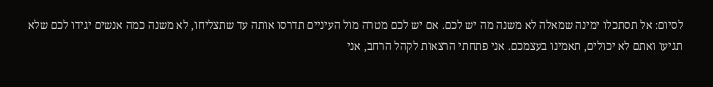לסיום: אל תסתכלו ימינה שמאלה לא משנה מה יש לכם. אם יש לכם מטרה מול העיניים תדרסו אותה עד שתצליחו, לא משנה כמה אנשים יגידו לכם שלא תגיעו ואתם לא יכולים, תאמינו בעצמכם. אני פתחתי הרצאות לקהל הרחב, אני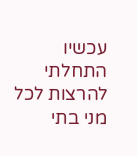עכשיו התחלתי להרצות לכל מני בתי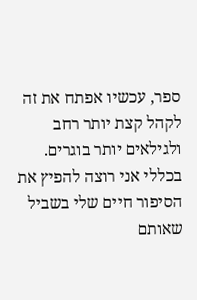ספר, עכשיו אפתח את זה לקהל קצת יותר רחב ולגילאים יותר בוגרים. בכללי אני רוצה להפיץ את הסיפור חיים שלי בשביל שאותם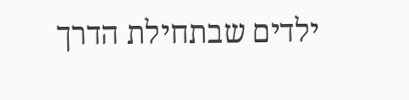ילדים שבתחילת הדרך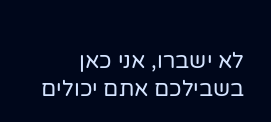לא ישברו, אני כאן בשבילכם אתם יכולים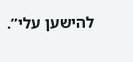להישען עלי”.